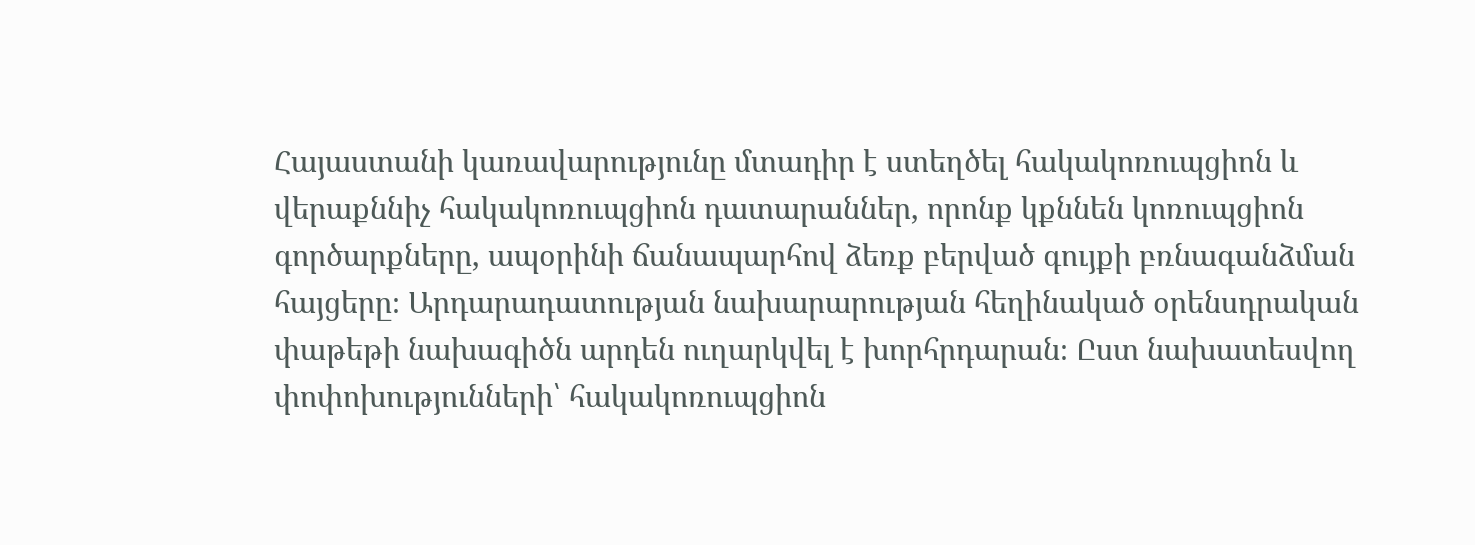Հայաստանի կառավարությունը մտադիր է ստեղծել հակակոռուպցիոն և վերաքննիչ հակակոռուպցիոն դատարաններ, որոնք կքննեն կոռուպցիոն գործարքները, ապօրինի ճանապարհով ձեռք բերված գույքի բռնագանձման հայցերը։ Արդարադատության նախարարության հեղինակած օրենսդրական փաթեթի նախագիծն արդեն ուղարկվել է խորհրդարան։ Ըստ նախատեսվող փոփոխությունների՝ հակակոռուպցիոն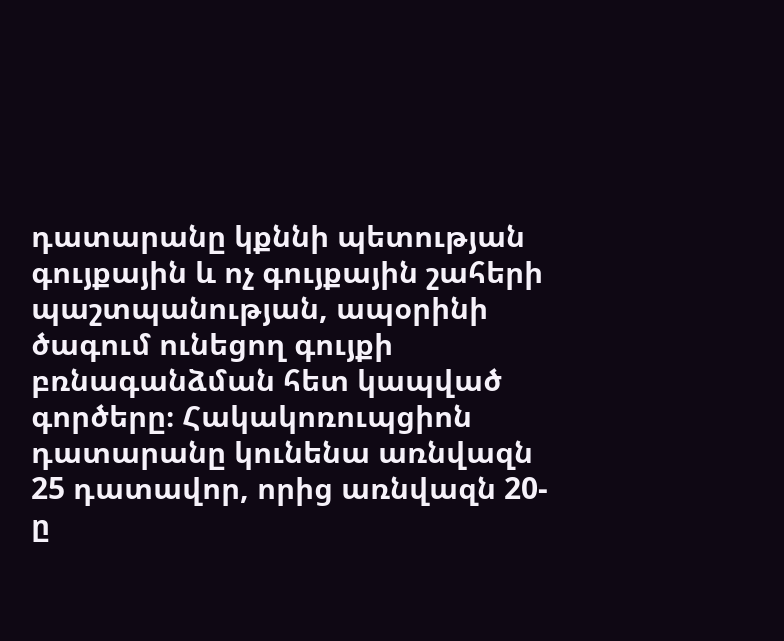դատարանը կքննի պետության գույքային և ոչ գույքային շահերի պաշտպանության, ապօրինի ծագում ունեցող գույքի բռնագանձման հետ կապված գործերը։ Հակակոռուպցիոն դատարանը կունենա առնվազն 25 դատավոր, որից առնվազն 20-ը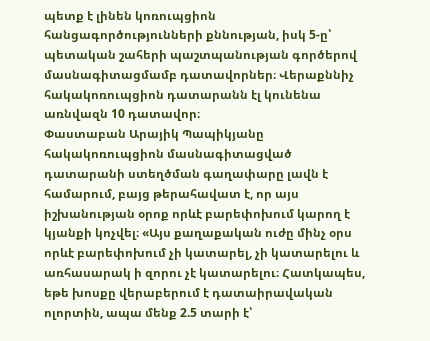պետք է լինեն կոռուպցիոն հանցագործությունների քննության, իսկ 5-ը՝ պետական շահերի պաշտպանության գործերով մասնագիտացմամբ դատավորներ։ Վերաքննիչ հակակոռուպցիոն դատարանն էլ կունենա առնվազն 10 դատավոր։
Փաստաբան Արայիկ Պապիկյանը հակակոռուպցիոն մասնագիտացված դատարանի ստեղծման գաղափարը լավն է համարում, բայց թերահավատ է, որ այս իշխանության օրոք որևէ բարեփոխում կարող է կյանքի կոչվել։ «Այս քաղաքական ուժը մինչ օրս որևէ բարեփոխում չի կատարել, չի կատարելու և առհասարակ ի զորու չէ կատարելու։ Հատկապես, եթե խոսքը վերաբերում է դատաիրավական ոլորտին, ապա մենք 2.5 տարի է՝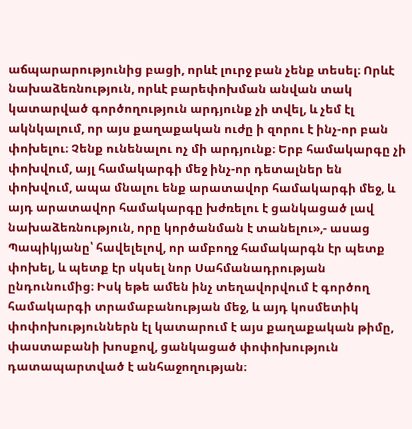աճպարարությունից բացի, որևէ լուրջ բան չենք տեսել։ Որևէ նախաձեռնություն, որևէ բարեփոխման անվան տակ կատարված գործողություն արդյունք չի տվել, և չեմ էլ ակնկալում, որ այս քաղաքական ուժը ի զորու է ինչ-որ բան փոխելու։ Չենք ունենալու ոչ մի արդյունք։ Երբ համակարգը չի փոխվում, այլ համակարգի մեջ ինչ-որ դետալներ են փոխվում, ապա մնալու ենք արատավոր համակարգի մեջ, և այդ արատավոր համակարգը խժռելու է ցանկացած լավ նախաձեռնություն, որը կործանման է տանելու»,- ասաց Պապիկյանը՝ հավելելով, որ ամբողջ համակարգն էր պետք փոխել, և պետք էր սկսել նոր Սահմանադրության ընդունումից։ Իսկ եթե ամեն ինչ տեղավորվում է գործող համակարգի տրամաբանության մեջ, և այդ կոսմետիկ փոփոխություններն էլ կատարում է այս քաղաքական թիմը, փաստաբանի խոսքով, ցանկացած փոփոխություն դատապարտված է անհաջողության։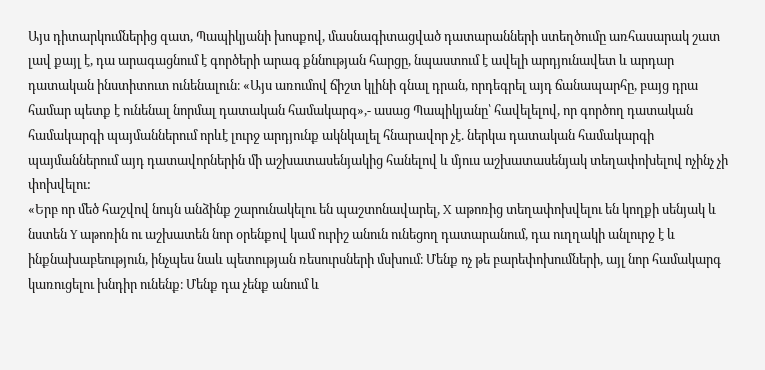Այս դիտարկումներից զատ, Պապիկյանի խոսքով, մասնագիտացված դատարանների ստեղծումը առհասարակ շատ լավ քայլ է, դա արագացնում է գործերի արագ քննության հարցը, նպաստում է ավելի արդյունավետ և արդար դատական ինստիտուտ ունենալուն։ «Այս առումով ճիշտ կլինի գնալ դրան, որդեգրել այդ ճանապարհը, բայց դրա համար պետք է ունենալ նորմալ դատական համակարգ»,- ասաց Պապիկյանը՝ հավելելով, որ գործող դատական համակարգի պայմաններում որևէ լուրջ արդյունք ակնկալել հնարավոր չէ. ներկա դատական համակարգի պայմաններում այդ դատավորներին մի աշխատասենյակից հանելով և մյուս աշխատասենյակ տեղափոխելով ոչինչ չի փոխվելու:
«Երբ որ մեծ հաշվով նույն անձինք շարունակելու են պաշտոնավարել, X աթոռից տեղափոխվելու են կողքի սենյակ և նստեն Y աթոռին ու աշխատեն նոր օրենքով կամ ուրիշ անուն ունեցող դատարանում, դա ուղղակի անլուրջ է և ինքնախաբեություն, ինչպես նաև պետության ռեսուրսների մսխում։ Մենք ոչ թե բարեփոխումների, այլ նոր համակարգ կառուցելու խնդիր ունենք։ Մենք դա չենք անում և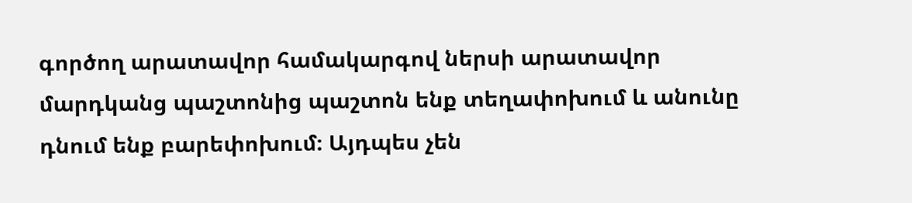գործող արատավոր համակարգով ներսի արատավոր մարդկանց պաշտոնից պաշտոն ենք տեղափոխում և անունը դնում ենք բարեփոխում։ Այդպես չեն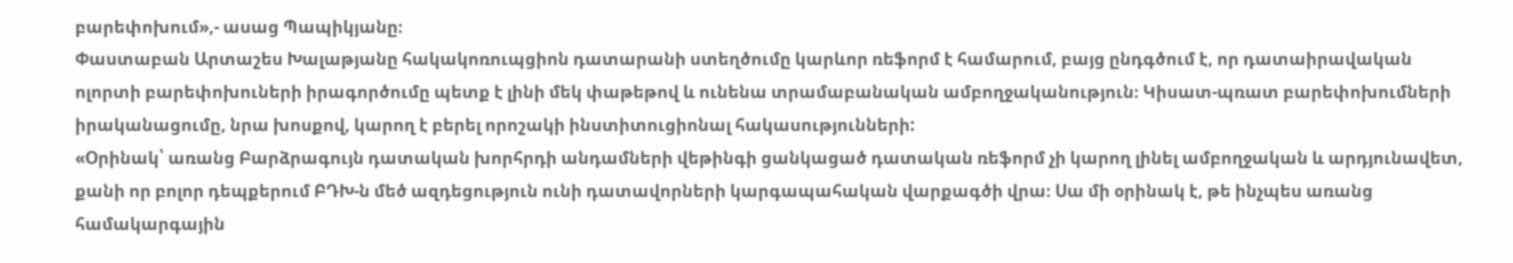բարեփոխում»,- ասաց Պապիկյանը։
Փաստաբան Արտաշես Խալաթյանը հակակոռուպցիոն դատարանի ստեղծումը կարևոր ռեֆորմ է համարում, բայց ընդգծում է, որ դատաիրավական ոլորտի բարեփոխուների իրագործումը պետք է լինի մեկ փաթեթով և ունենա տրամաբանական ամբողջականություն։ Կիսատ-պռատ բարեփոխումների իրականացումը, նրա խոսքով, կարող է բերել որոշակի ինստիտուցիոնալ հակասությունների:
«Օրինակ՝ առանց Բարձրագույն դատական խորհրդի անդամների վեթինգի ցանկացած դատական ռեֆորմ չի կարող լինել ամբողջական և արդյունավետ, քանի որ բոլոր դեպքերում ԲԴԽ-ն մեծ ազդեցություն ունի դատավորների կարգապահական վարքագծի վրա։ Սա մի օրինակ է, թե ինչպես առանց համակարգային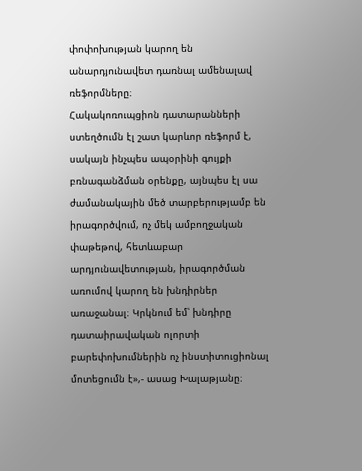փոփոխության կարող են անարդյունավետ դառնալ ամենալավ ռեֆորմները։
Հակակոռուպցիոն դատարանների ստեղծումն էլ շատ կարևոր ռեֆորմ է, սակայն ինչպես ապօրինի գույքի բռնագանձման օրենքը, այնպես էլ սա ժամանակային մեծ տարբերությամբ են իրագործվում, ոչ մեկ ամբողջական փաթեթով, հետևաբար արդյունավետության, իրագործման առումով կարող են խնդիրներ առաջանալ։ Կրկնում եմ՝ խնդիրը դատաիրավական ոլորտի բարեփոխումներին ոչ ինստիտուցիոնալ մոտեցումն է»,- ասաց Խալաթյանը։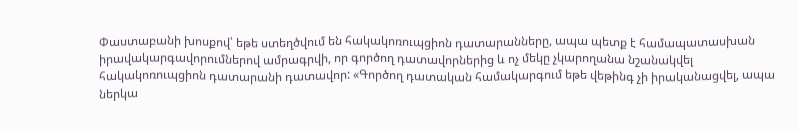Փաստաբանի խոսքով՝ եթե ստեղծվում են հակակոռուպցիոն դատարանները, ապա պետք է համապատասխան իրավակարգավորումներով ամրագրվի, որ գործող դատավորներից և ոչ մեկը չկարողանա նշանակվել հակակոռուպցիոն դատարանի դատավոր: «Գործող դատական համակարգում եթե վեթինգ չի իրականացվել, ապա ներկա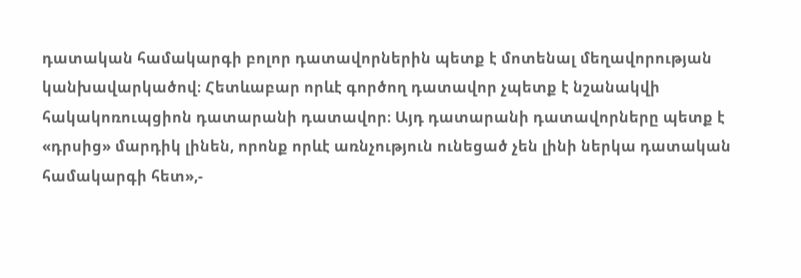դատական համակարգի բոլոր դատավորներին պետք է մոտենալ մեղավորության կանխավարկածով։ Հետևաբար որևէ գործող դատավոր չպետք է նշանակվի հակակոռուպցիոն դատարանի դատավոր։ Այդ դատարանի դատավորները պետք է «դրսից» մարդիկ լինեն, որոնք որևէ առնչություն ունեցած չեն լինի ներկա դատական համակարգի հետ»,-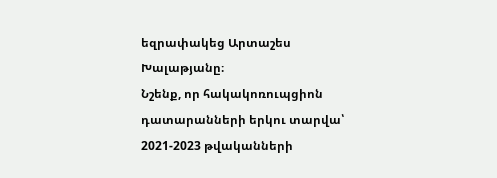եզրափակեց Արտաշես Խալաթյանը։
Նշենք, որ հակակոռուպցիոն դատարանների երկու տարվա՝ 2021-2023 թվականների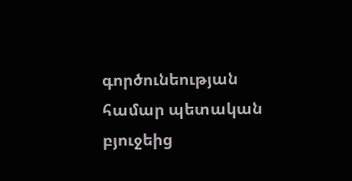գործունեության համար պետական բյուջեից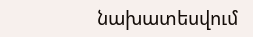նախատեսվում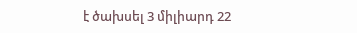է ծախսել 3 միլիարդ 22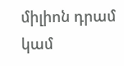միլիոն դրամ կամ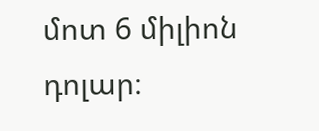մոտ 6 միլիոն դոլար։